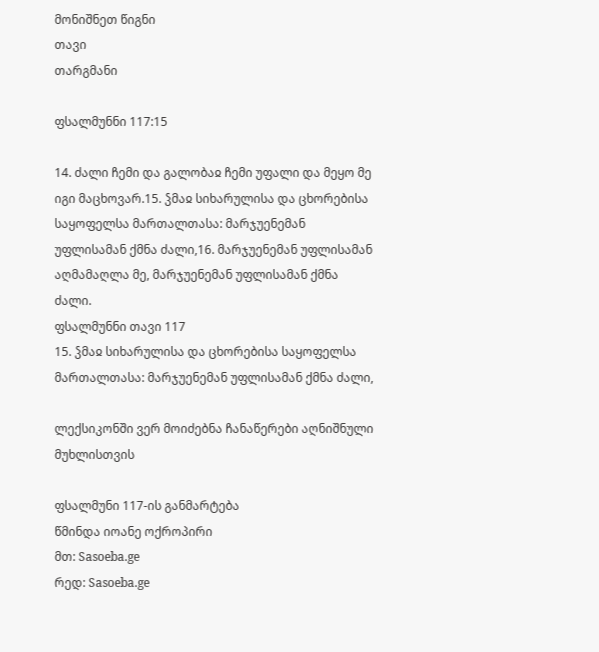მონიშნეთ წიგნი
თავი
თარგმანი

ფსალმუნნი 117:15

14. ძალი ჩემი და გალობაჲ ჩემი უფალი და მეყო მე იგი მაცხოვარ.15. ჴმაჲ სიხარულისა და ცხორებისა საყოფელსა მართალთასა: მარჯუენემან უფლისამან ქმნა ძალი,16. მარჯუენემან უფლისამან აღმამაღლა მე, მარჯუენემან უფლისამან ქმნა ძალი.
ფსალმუნნი თავი 117
15. ჴმაჲ სიხარულისა და ცხორებისა საყოფელსა მართალთასა: მარჯუენემან უფლისამან ქმნა ძალი,

ლექსიკონში ვერ მოიძებნა ჩანაწერები აღნიშნული მუხლისთვის

ფსალმუნი 117-ის განმარტება
წმინდა იოანე ოქროპირი
მთ: Sasoeba.ge
რედ: Sasoeba.ge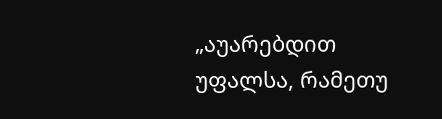„აუარებდით უფალსა, რამეთუ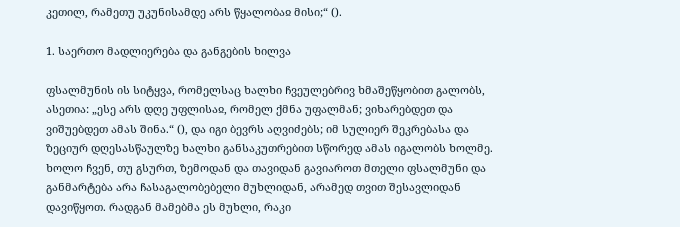კეთილ, რამეთუ უკუნისამდე არს წყალობაჲ მისი;“ ().

1. საერთო მადლიერება და განგების ხილვა

ფსალმუნის ის სიტყვა, რომელსაც ხალხი ჩვეულებრივ ხმაშეწყობით გალობს, ასეთია: „ესე არს დღე უფლისაჲ, რომელ ქმნა უფალმან; ვიხარებდეთ და ვიშუებდეთ ამას შინა.“ (), და იგი ბევრს აღვიძებს; იმ სულიერ შეკრებასა და ზეციურ დღესასწაულზე ხალხი განსაკუთრებით სწორედ ამას იგალობს ხოლმე. ხოლო ჩვენ, თუ გსურთ, ზემოდან და თავიდან გავიაროთ მთელი ფსალმუნი და განმარტება არა ჩასაგალობებელი მუხლიდან, არამედ თვით შესავლიდან დავიწყოთ. რადგან მამებმა ეს მუხლი, რაკი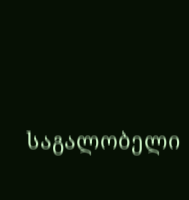საგალობელი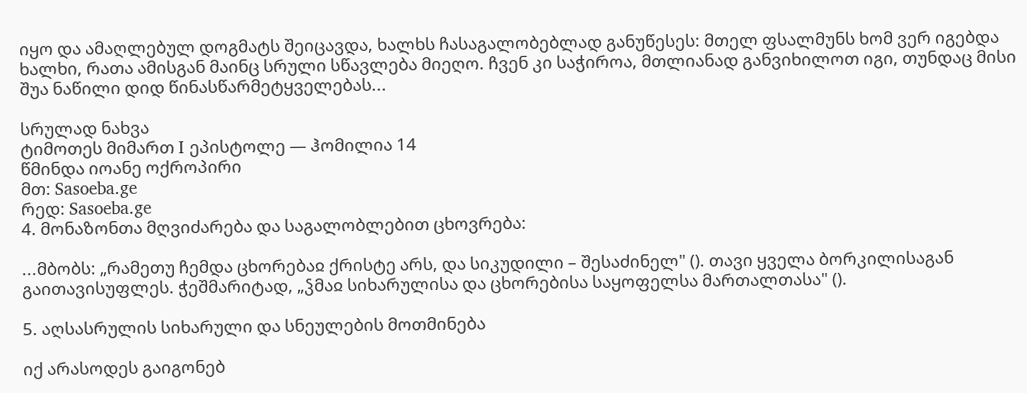იყო და ამაღლებულ დოგმატს შეიცავდა, ხალხს ჩასაგალობებლად განუწესეს: მთელ ფსალმუნს ხომ ვერ იგებდა ხალხი, რათა ამისგან მაინც სრული სწავლება მიეღო. ჩვენ კი საჭიროა, მთლიანად განვიხილოთ იგი, თუნდაც მისი შუა ნაწილი დიდ წინასწარმეტყველებას...

სრულად ნახვა
ტიმოთეს მიმართ I ეპისტოლე — ჰომილია 14
წმინდა იოანე ოქროპირი
მთ: Sasoeba.ge
რედ: Sasoeba.ge
4. მონაზონთა მღვიძარება და საგალობლებით ცხოვრება:

...მბობს: „რამეთუ ჩემდა ცხორებაჲ ქრისტე არს, და სიკუდილი – შესაძინელ" (). თავი ყველა ბორკილისაგან გაითავისუფლეს. ჭეშმარიტად, „ჴმაჲ სიხარულისა და ცხორებისა საყოფელსა მართალთასა" ().

5. აღსასრულის სიხარული და სნეულების მოთმინება

იქ არასოდეს გაიგონებ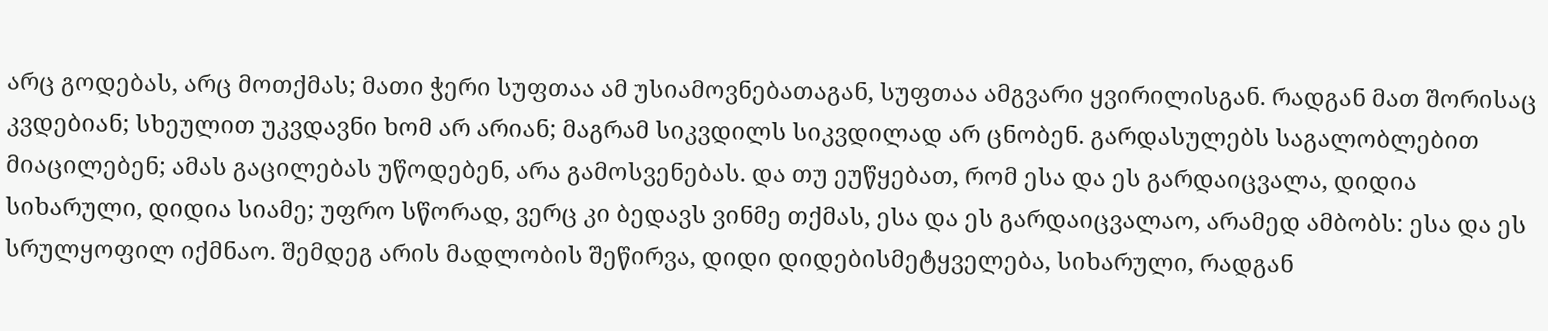არც გოდებას, არც მოთქმას; მათი ჭერი სუფთაა ამ უსიამოვნებათაგან, სუფთაა ამგვარი ყვირილისგან. რადგან მათ შორისაც კვდებიან; სხეულით უკვდავნი ხომ არ არიან; მაგრამ სიკვდილს სიკვდილად არ ცნობენ. გარდასულებს საგალობლებით მიაცილებენ; ამას გაცილებას უწოდებენ, არა გამოსვენებას. და თუ ეუწყებათ, რომ ესა და ეს გარდაიცვალა, დიდია სიხარული, დიდია სიამე; უფრო სწორად, ვერც კი ბედავს ვინმე თქმას, ესა და ეს გარდაიცვალაო, არამედ ამბობს: ესა და ეს სრულყოფილ იქმნაო. შემდეგ არის მადლობის შეწირვა, დიდი დიდებისმეტყველება, სიხარული, რადგან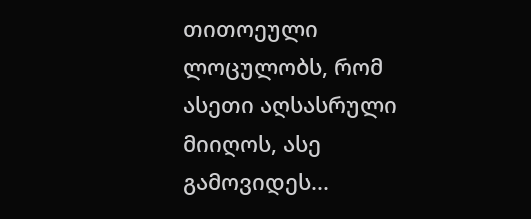თითოეული ლოცულობს, რომ ასეთი აღსასრული მიიღოს, ასე გამოვიდეს...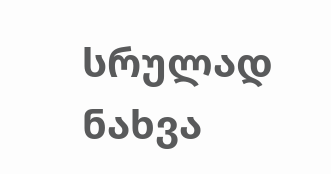სრულად ნახვა